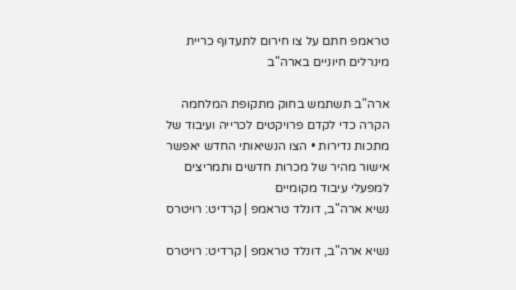טראמפ חתם על צו חירום לתעדוף כריית מינרלים חיוניים בארה"ב

ארה"ב תשתמש בחוק מתקופת המלחמה הקרה כדי לקדם פרויקטים לכרייה ועיבוד של מתכות נדירות • הצו הנשיאותי החדש יאפשר אישור מהיר של מכרות חדשים ותמריצים למפעלי עיבוד מקומיים
נשיא ארה"ב, דונלד טראמפ | קרדיט: רויטרס

נשיא ארה"ב, דונלד טראמפ | קרדיט: רויטרס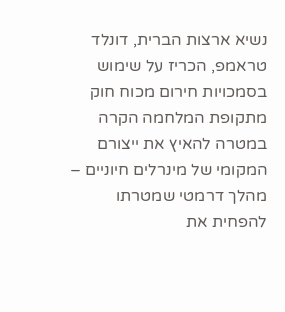נשיא ארצות הברית, דונלד טראמפ, הכריז על שימוש בסמכויות חירום מכוח חוק מתקופת המלחמה הקרה במטרה להאיץ את ייצורם המקומי של מינרלים חיוניים – מהלך דרמטי שמטרתו להפחית את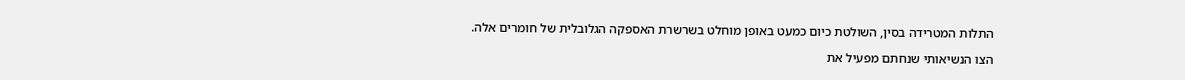התלות המטרידה בסין, השולטת כיום כמעט באופן מוחלט בשרשרת האספקה הגלובלית של חומרים אלה.

הצו הנשיאותי שנחתם מפעיל את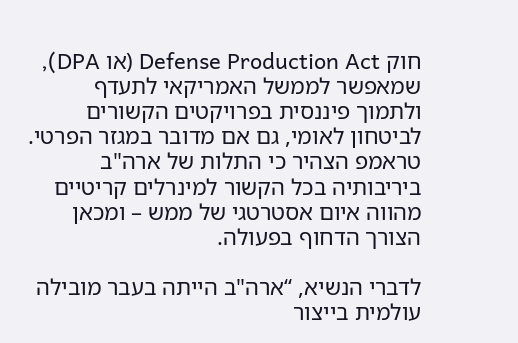חוק Defense Production Act (או DPA), שמאפשר לממשל האמריקאי לתעדף ולתמוך פיננסית בפרויקטים הקשורים לביטחון לאומי, גם אם מדובר במגזר הפרטי. טראמפ הצהיר כי התלות של ארה"ב ביריבותיה בכל הקשור למינרלים קריטיים מהווה איום אסטרטגי של ממש – ומכאן הצורך הדחוף בפעולה.

לדברי הנשיא, “ארה"ב הייתה בעבר מובילה עולמית בייצור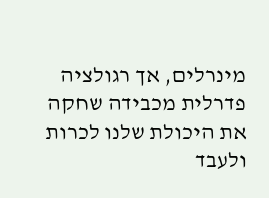מינרלים, אך רגולציה פדרלית מכבידה שחקה את היכולת שלנו לכרות ולעבד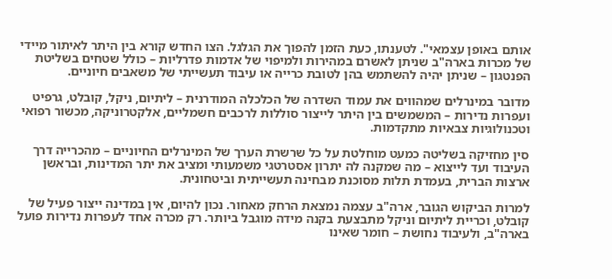אותם באופן עצמאי". לטענתו, כעת הזמן להפוך את הגלגל. הצו החדש קורא בין היתר לאיתור מיידי של מכרות בארה"ב שניתן לאשרם במהירות ולמיפוי של אדמות פדרליות – כולל שטחים בשליטת הפנטגון – שניתן יהיה להשתמש בהן לטובת כרייה או עיבוד תעשייתי של משאבים חיוניים.

מדובר במינרלים שמהווים את עמוד השדרה של הכלכלה המודרנית – ליתיום, ניקל, קובלט, גרפיט ועפרות נדירות – המשמשים בין היתר לייצור סוללות לרכבים חשמליים, אלקטרוניקה, מכשור רפואי וטכנולוגיות צבאיות מתקדמות.

סין מחזיקה בשליטה כמעט מוחלטת על כל שרשרת הערך של המינרלים החיוניים – מהכרייה דרך העיבוד ועד לייצוא – מה שמקנה לה יתרון אסטרטגי משמעותי ומציב את יתר המדינות, ובראשן ארצות הברית, בעמדת תלות מסוכנת מבחינה תעשייתית וביטחונית.

למרות הביקוש הגובר, ארה"ב עצמה נמצאת הרחק מאחור. נכון להיום, אין במדינה ייצור פעיל של קובלט, וכריית ליתיום וניקל מתבצעת בקנה מידה מוגבל ביותר. רק מכרה אחד לעפרות נדירות פועל בארה"ב, ולעיבוד נחושת – חומר שאינו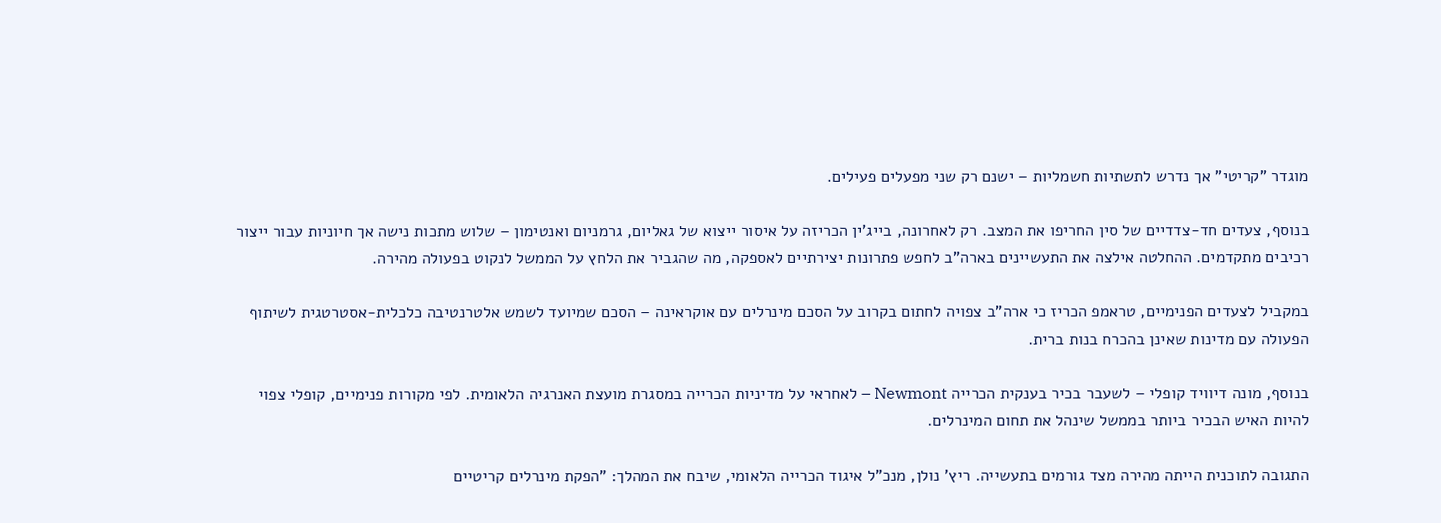מוגדר "קריטי" אך נדרש לתשתיות חשמליות – ישנם רק שני מפעלים פעילים.

בנוסף, צעדים חד-צדדיים של סין החריפו את המצב. רק לאחרונה, בייג’ין הכריזה על איסור ייצוא של גאליום, גרמניום ואנטימון – שלוש מתכות נישה אך חיוניות עבור ייצור רכיבים מתקדמים. ההחלטה אילצה את התעשיינים בארה"ב לחפש פתרונות יצירתיים לאספקה, מה שהגביר את הלחץ על הממשל לנקוט בפעולה מהירה.

במקביל לצעדים הפנימיים, טראמפ הכריז כי ארה"ב צפויה לחתום בקרוב על הסכם מינרלים עם אוקראינה – הסכם שמיועד לשמש אלטרנטיבה כלכלית-אסטרטגית לשיתוף הפעולה עם מדינות שאינן בהכרח בנות ברית.

בנוסף, מונה דיוויד קופלי – לשעבר בכיר בענקית הכרייה Newmont – לאחראי על מדיניות הכרייה במסגרת מועצת האנרגיה הלאומית. לפי מקורות פנימיים, קופלי צפוי להיות האיש הבכיר ביותר בממשל שינהל את תחום המינרלים.

התגובה לתוכנית הייתה מהירה מצד גורמים בתעשייה. ריץ' נולן, מנכ"ל איגוד הכרייה הלאומי, שיבח את המהלך: "הפקת מינרלים קריטיים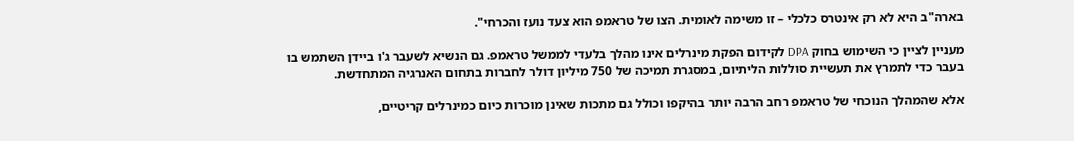בארה"ב היא לא רק אינטרס כלכלי – זו משימה לאומית. הצו של טראמפ הוא צעד נועז והכרחי".

מעניין לציין כי השימוש בחוק DPA לקידום הפקת מינרלים אינו מהלך בלעדי לממשל טראמפ. גם הנשיא לשעבר ג'ו ביידן השתמש בו בעבר כדי לתמרץ את תעשיית סוללות הליתיום, במסגרת תמיכה של 750 מיליון דולר לחברות בתחום האנרגיה המתחדשת.

אלא שהמהלך הנוכחי של טראמפ רחב הרבה יותר בהיקפו וכולל גם מתכות שאינן מוכרות כיום כמינרלים קריטיים,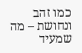כמו זהב ונחושת – מה שמעיד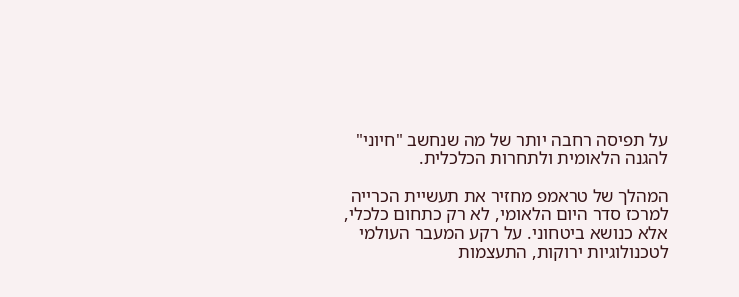על תפיסה רחבה יותר של מה שנחשב "חיוני" להגנה הלאומית ולתחרות הכלכלית.

המהלך של טראמפ מחזיר את תעשיית הכרייה למרכז סדר היום הלאומי, לא רק כתחום כלכלי, אלא כנושא ביטחוני. על רקע המעבר העולמי לטכנולוגיות ירוקות, התעצמות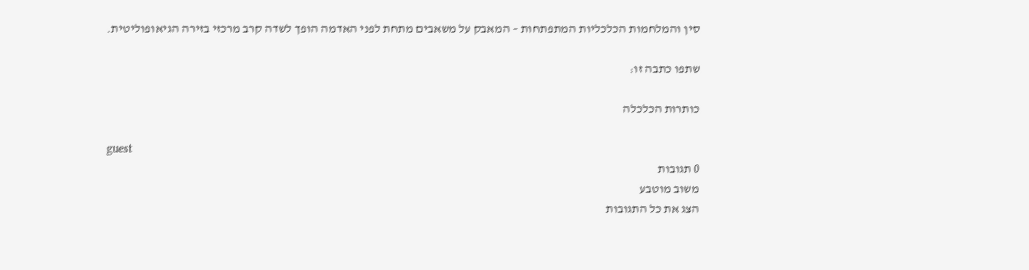סין והמלחמות הכלכליות המתפתחות – המאבק על משאבים מתחת לפני האדמה הופך לשדה קרב מרכזי בזירה הגיאופוליטית.

שתפו כתבה זו:

כותרות הכלכלה

guest
0 תגובות
משוב מוטבע
הצג את כל התגובות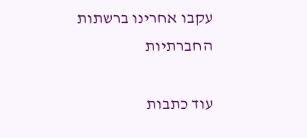עקבו אחרינו ברשתות החברתיות

עוד כתבות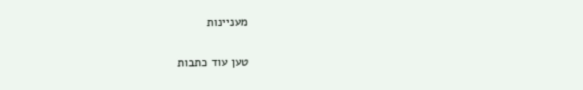מעניינות

טען עוד כתבות